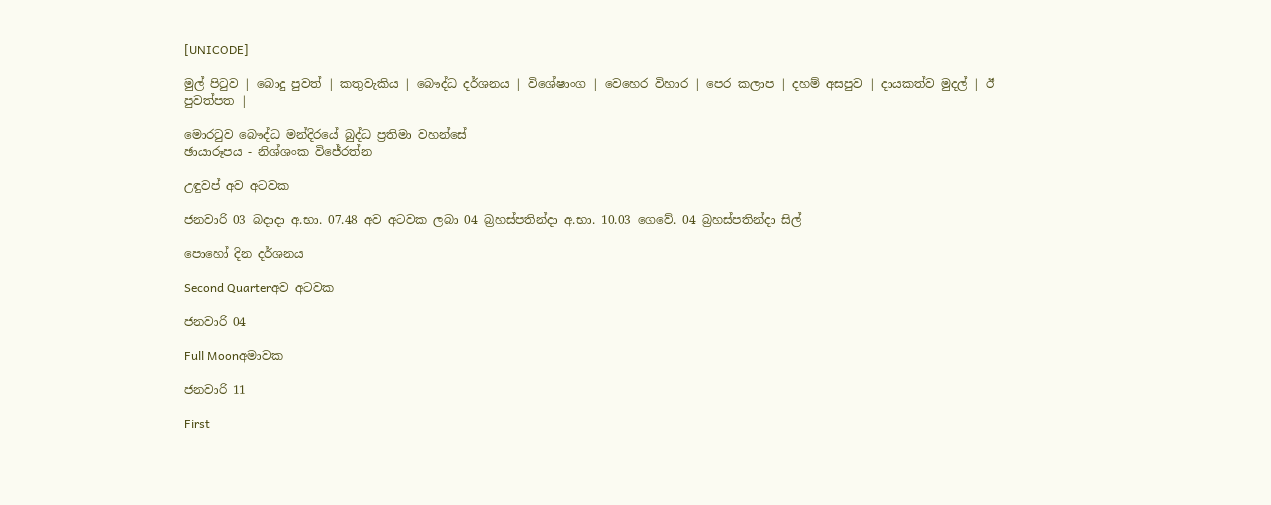[UNICODE]

මුල් පිටුව | බොදු පුවත් | කතුවැකිය | බෞද්ධ දර්ශනය | විශේෂාංග | වෙහෙර විහාර | පෙර කලාප | දහම් අසපුව | දායකත්ව මුදල් | ඊ පුවත්පත |

මොරටුව බෞද්ධ මන්දිරයේ බුද්ධ ප්‍රතිමා වහන්සේ
ඡායාරූපය - නිශ්ශංක විජේරත්න

උඳුවප් අව අටවක

ජනවාරි 03 බදාදා අ.භා. 07.48 අව අටවක ලබා 04 බ්‍රහස්පතින්දා අ.භා. 10.03 ගෙවේ. 04 බ්‍රහස්පතින්දා සිල්

පොහෝ දින දර්ශනය

Second Quarterඅව අටවක

ජනවාරි 04

Full Moonඅමාවක

ජනවාරි 11

First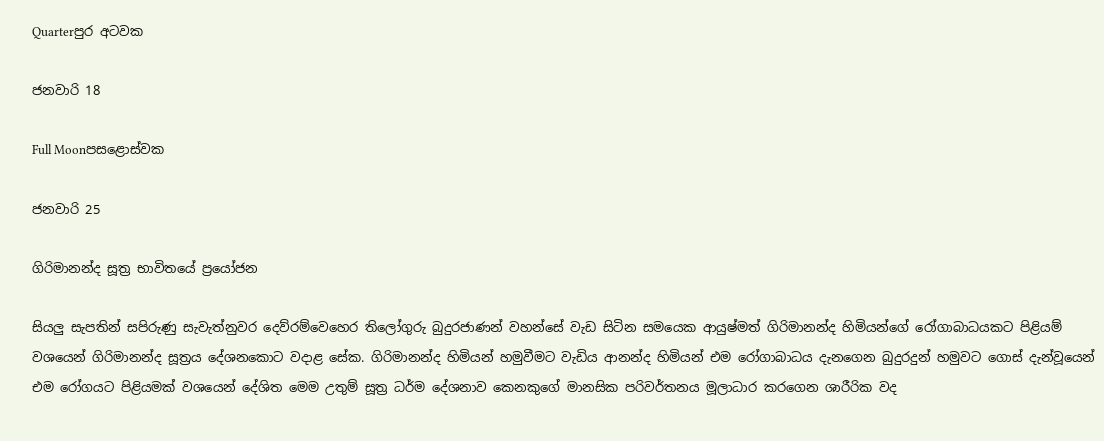Quarterපුර අටවක

ජනවාරි 18

Full Moonපසළොස්වක

ජනවාරි 25

ගිරිමානන්ද සූත්‍ර භාවිතයේ ප්‍රයෝජන

සියලු සැපතින් සපිරුණු සැවැත්නුවර දෙව්රම්වෙහෙර තිලෝගුරු බුදුරජාණන් වහන්සේ වැඩ සිටින සමයෙක ආයුෂ්මත් ගිරිමානන්ද හිමියන්ගේ රෝගාබාධයකට පිළියම් වශයෙන් ගිරිමානන්ද සූත්‍රය දේශනකොට වදාළ සේක. ගිරිමානන්ද හිමියන් හමුවීමට වැඩිය ආනන්ද හිමියන් එම රෝගාබාධය දැනගෙන බුදුරදුන් හමුවට ගොස් දැන්වූයෙන් එම රෝගයට පිළියමක් වශයෙන් දේශිත මෙම උතුම් සූත්‍ර ධර්ම දේශනාව කෙනකුගේ මානසික පරිවර්තනය මූලාධාර කරගෙන ශාරීරික වද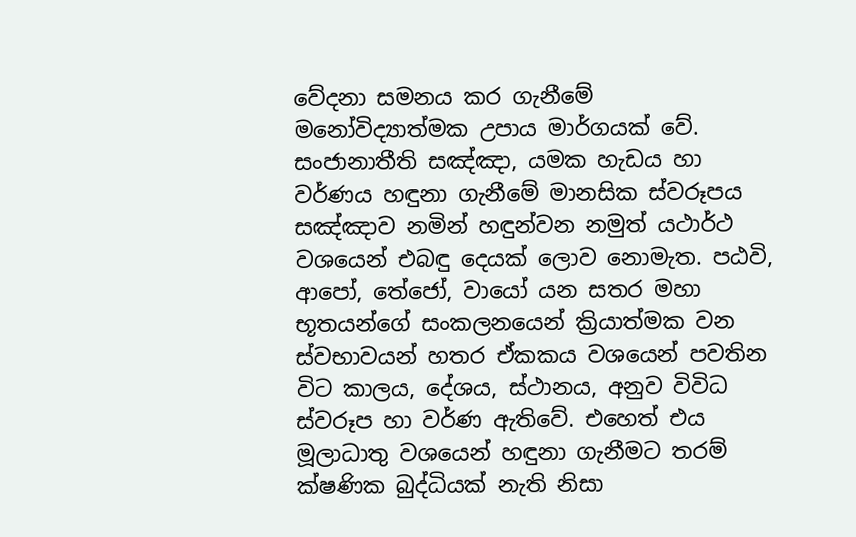වේදනා සමනය කර ගැනීමේ මනෝවිද්‍යාත්මක උපාය මාර්ගයක් වේ. සංජානාතීති සඤ්ඤා, යමක හැඩය හා වර්ණය හඳුනා ගැනීමේ මානසික ස්වරූපය සඤ්ඤාව නමින් හඳුන්වන නමුත් යථාර්ථ වශයෙන් එබඳු දෙයක් ලොව නොමැත. පඨවි, ආපෝ, තේජෝ, වායෝ යන සතර මහා භූතයන්ගේ සංකලනයෙන් ක්‍රියාත්මක වන ස්වභාවයන් හතර ඒකකය වශයෙන් පවතින විට කාලය, දේශය, ස්ථානය, අනුව විවිධ ස්වරූප හා වර්ණ ඇතිවේ. එහෙත් එය මූලාධාතු වශයෙන් හඳුනා ගැනීමට තරම් ක්ෂණික බුද්ධියක් නැති නිසා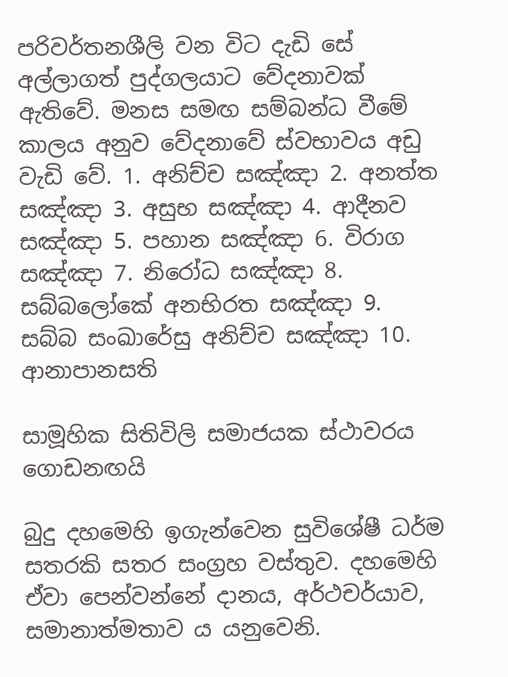පරිවර්තනශීලි වන විට දැඩි සේ අල්ලාගත් පුද්ගලයාට වේදනාවක් ඇතිවේ. මනස සමඟ සම්බන්ධ වීමේ කාලය අනුව වේදනාවේ ස්වභාවය අඩු වැඩි වේ. 1. අනිච්ච සඤ්ඤා 2. අනත්ත සඤ්ඤා 3. අසුභ සඤ්ඤා 4. ආදීනව සඤ්ඤා 5. පහාන සඤ්ඤා 6. විරාග සඤ්ඤා 7. නිරෝධ සඤ්ඤා 8. සබ්බලෝකේ අනභිරත සඤ්ඤා 9. සබ්බ සංඛාරේසු අනිච්ච සඤ්ඤා 10. ආනාපානසති

සාමූහික සිතිවිලි සමාජයක ස්ථාවරය ගොඩනඟයි

බුදු දහමෙහි ඉගැන්වෙන සුවිශේෂී ධර්ම සතරකි සතර සංග්‍රහ වස්තුව. දහමෙහි ඒවා පෙන්වන්නේ දානය, අර්ථචර්යාව, සමානාත්මතාව ය යනුවෙනි.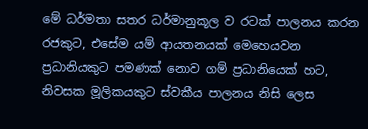මේ ධර්මතා සතර ධර්මානුකූල ව රටක් පාලනය කරන රජකුට, එසේම යම් ආයතනයක් මෙහෙයවන ප්‍රධානියකුට පමණක් නොව ගම් ප්‍රධානියෙක් හට, නිවසක මූලිකයකුට ස්වකීය පාලනය නිසි ලෙස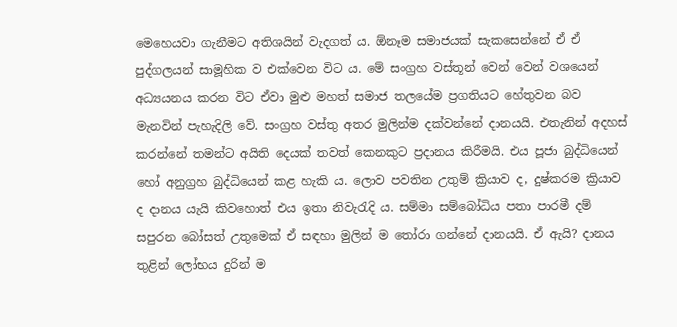මෙහෙයවා ගැනීමට අතිශයින් වැදගත් ය. ඕනෑම සමාජයක් සැකසෙන්නේ ඒ ඒ පුද්ගලයන් සාමූහික ව එක්වෙන විට ය. මේ සංග්‍රහ වස්තූන් වෙන් වෙන් වශයෙන් අධ්‍යයනය කරන විට ඒවා මුළු මහත් සමාජ තලයේම ප්‍රගතියට හේතුවන බව මැනවින් පැහැදිලි වේ. සංග්‍රහ වස්තු අතර මුලින්ම දක්වන්නේ දානයයි. එතැනින් අදහස් කරන්නේ තමන්ට අයිති දෙයක් තවත් කෙනකුට ප්‍රදානය කිරීමයි. එය පූජා බුද්ධියෙන් හෝ අනුග්‍රහ බුද්ධියෙන් කළ හැකි ය. ලොව පවතින උතුම් ක්‍රියාව ද, දුෂ්කරම ක්‍රියාව ද දානය යැයි කිවහොත් එය ඉතා නිවැරැදි ය. සම්මා සම්බෝධිය පතා පාරමී දම් සපුරන බෝසත් උතුමෙක් ඒ සඳහා මුලින් ම තෝරා ගන්නේ දානයයි. ඒ ඇයි? දානය තුළින් ලෝභය දුරින් ම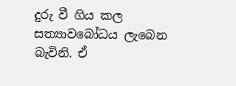දුරු වී ගිය කල සත්‍යාවබෝධය ලැබෙන බැවිනි. ඒ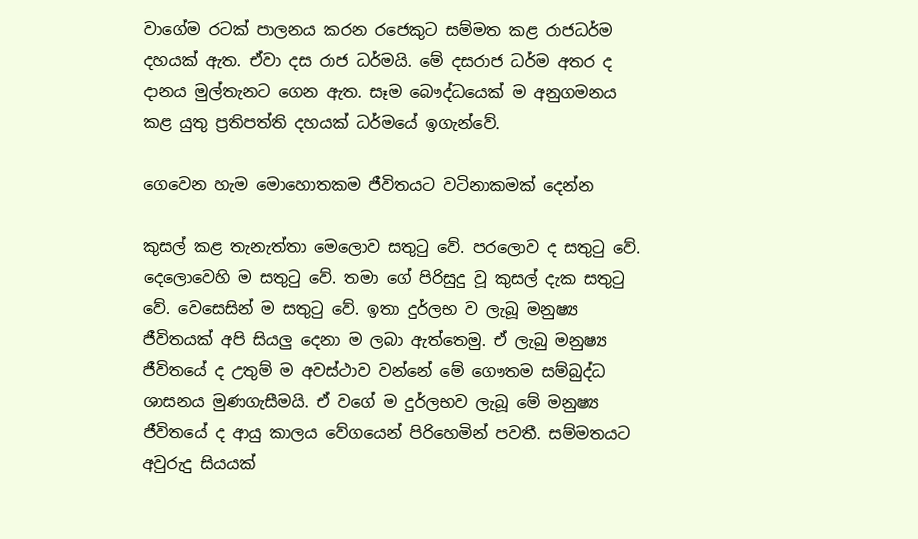වාගේම රටක් පාලනය කරන රජෙකුට සම්මත කළ රාජධර්ම දහයක් ඇත. ඒවා දස රාජ ධර්මයි. මේ දසරාජ ධර්ම අතර ද දානය මුල්තැනට ගෙන ඇත. සෑම බෞද්ධයෙක් ම අනුගමනය කළ යුතු ප්‍රතිපත්ති දහයක් ධර්මයේ ඉගැන්වේ.

ගෙවෙන හැම මොහොතකම ජීවිතයට වටිනාකමක් දෙන්න

කුසල් කළ තැනැත්තා මෙලොව සතුටු වේ. පරලොව ද සතුටු වේ. දෙලොවෙහි ම සතුටු වේ. තමා ගේ පිරිසුදු වූ කුසල් දැක සතුටු වේ. වෙසෙසින් ම සතුටු වේ. ඉතා දුර්ලභ ව ලැබූ මනුෂ්‍ය ජීවිතයක් අපි සියලු දෙනා ම ලබා ඇත්තෙමු. ඒ ලැබු මනුෂ්‍ය ජීවිතයේ ද උතුම් ම අවස්ථාව වන්නේ මේ ගෞතම සම්බුද්ධ ශාසනය මුණගැසීමයි. ඒ වගේ ම දුර්ලභව ලැබූ මේ මනුෂ්‍ය ජීවිතයේ ද ආයු කාලය වේගයෙන් පිරිහෙමින් පවතී. සම්මතයට අවුරුදු සියයක්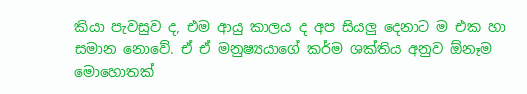කියා පැවසුව ද, එම ආයු කාලය ද අප සියලු දෙනාට ම එක හා සමාන නොවේ. ඒ ඒ මනුෂ්‍යයාගේ කර්ම ශක්තිය අනුව ඕනෑම මොහොතක්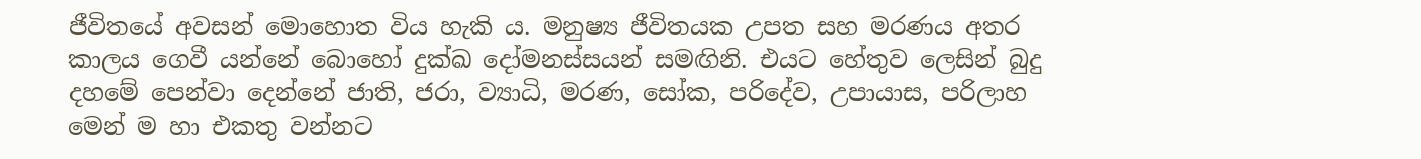ජීවිතයේ අවසන් මොහොත විය හැකි ය. මනුෂ්‍ය ජීවිතයක උපත සහ මරණය අතර කාලය ගෙවී යන්නේ බොහෝ දුක්ඛ දෝමනස්සයන් සමඟිනි. එයට හේතුව ලෙසින් බුදු දහමේ පෙන්වා දෙන්නේ ජාති, ජරා, ව්‍යාධි, මරණ, සෝක, පරිදේව, උපායාස, පරිලාහ මෙන් ම හා එකතු වන්නට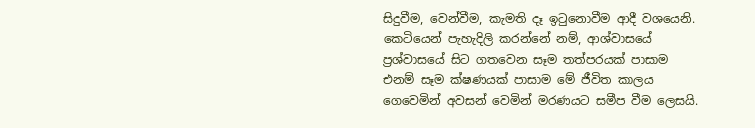සිදුවීම, වෙන්වීම, කැමති දෑ ඉටුනොවීම ආදී වශයෙනි. කෙටියෙන් පැහැදිලි කරන්නේ නම්, ආශ්වාසයේ ප්‍රශ්වාසයේ සිට ගතවෙන සෑම තත්පරයක් පාසාම එනම් සෑම ක්ෂණයක් පාසාම මේ ජීවිත කාලය ගෙවෙමින් අවසන් වෙමින් මරණයට සමීප වීම ලෙසයි.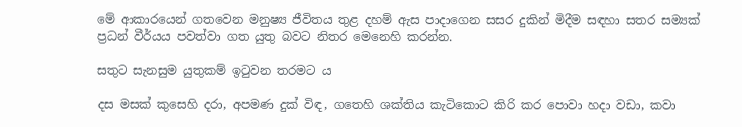මේ ආකාරයෙන් ගතවෙන මනුෂ්‍ය ජීවිතය තුළ දහම් ඇස පාදාගෙන සසර දුකින් මිදීම සඳහා සතර සම්‍යක් ප්‍රධන් වීර්යය පවත්වා ගත යුතු බවට නිතර මෙනෙහි කරන්න.

සතුට සැනසුම යුතුකම් ඉටුවන තරමට ය

දස මසක් කුසෙහි දරා, අපමණ දුක් විඳ, ගතෙහි ශක්තිය කැටිකොට කිරි කර පොවා හදා වඩා, කවා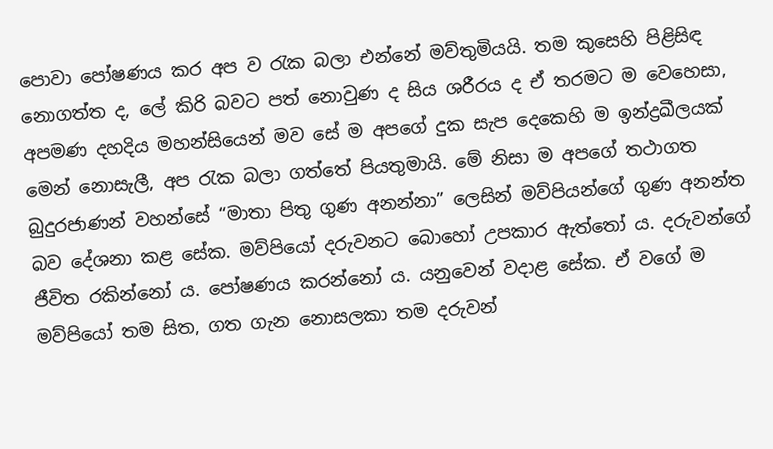පොවා පෝෂණය කර අප ව රැක බලා එන්නේ මව්තුමියයි. තම කුසෙහි පිළිසිඳ නොගත්ත ද, ලේ කිරි බවට පත් නොවුණ ද සිය ශරීරය ද ඒ තරමට ම වෙහෙසා, අපමණ දහදිය මහන්සියෙන් මව සේ ම අපගේ දුක සැප දෙකෙහි ම ඉන්ද්‍රඛීලයක් මෙන් නොසැලී, අප රැක බලා ගත්තේ පියතුමායි. මේ නිසා ම අපගේ තථාගත බුදුරජාණන් වහන්සේ “මාතා පිතු ගුණ අනන්නා” ලෙසින් මව්පියන්ගේ ගුණ අනන්ත බව දේශනා කළ සේක. මව්පියෝ දරුවනට බොහෝ උපකාර ඇත්තෝ ය. දරුවන්ගේ ජීවිත රකින්නෝ ය. පෝෂණය කරන්නෝ ය. යනුවෙන් වදාළ සේක. ඒ වගේ ම මව්පියෝ තම සිත, ගත ගැන නොසලකා තම දරුවන්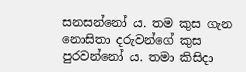සනසන්නෝ ය. තම කුස ගැන නොසිතා දරුවන්ගේ කුස පුරවන්නෝ ය. තමා කිසිදා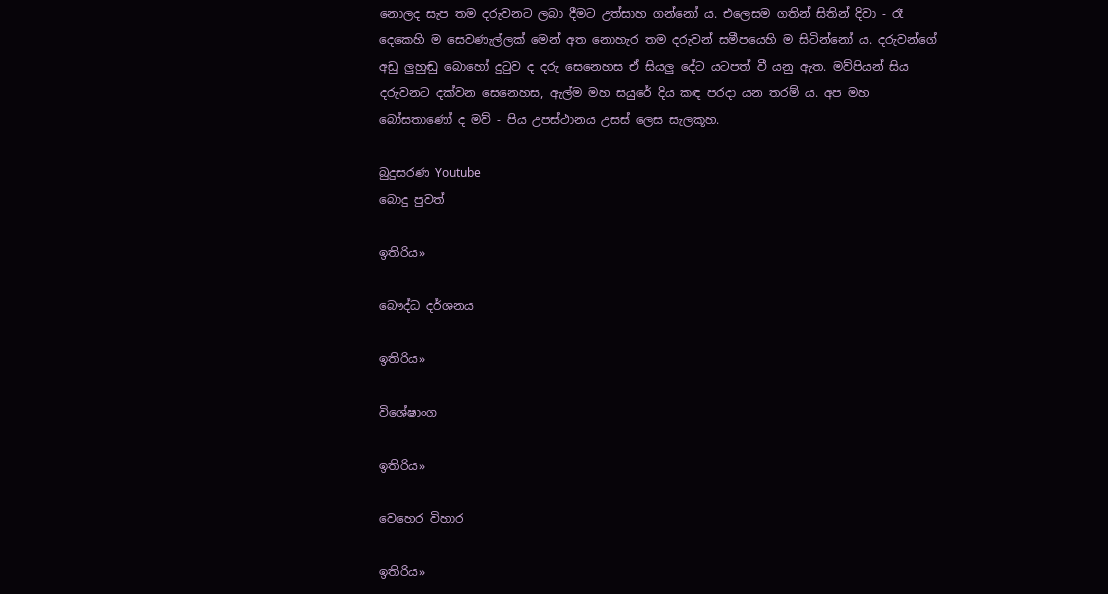නොලද සැප තම දරුවනට ලබා දීමට උත්සාහ ගන්නෝ ය. එලෙසම ගතින් සිතින් දිවා - රෑ දෙකෙහි ම සෙවණැල්ලක් මෙන් අත නොහැර තම දරුවන් සමීපයෙහි ම සිටින්නෝ ය. දරුවන්ගේ අඩු ලුහුඬු බොහෝ දුටුව ද දරු සෙනෙහස ඒ සියලු දේට යටපත් වී යනු ඇත. මව්පියන් සිය දරුවනට දක්වන සෙනෙහස, ඇල්ම මහ සයුරේ දිය කඳ පරදා යන තරම් ය. අප මහ බෝසතාණෝ ද මව් - පිය උපස්ථානය උසස් ලෙස සැලකූහ.

බුදුසරණ Youtube
බොදු පුවත්

ඉතිරිය»

බෞද්ධ දර්ශනය

ඉතිරිය»

විශේෂාංග

ඉතිරිය»

වෙහෙර විහාර

ඉතිරිය»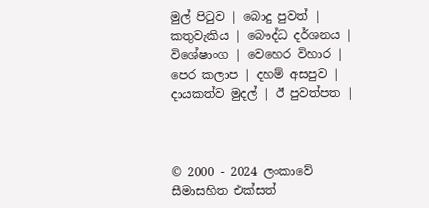මුල් පිටුව | බොදු පුවත් | කතුවැකිය | බෞද්ධ දර්ශනය | විශේෂාංග | වෙහෙර විහාර | පෙර කලාප | දහම් අසපුව | දායකත්ව මුදල් | ඊ පුවත්පත |



© 2000 - 2024 ලංකාවේ සීමාසහිත එක්සත්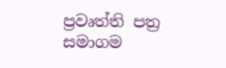ප්‍රවෘත්ති පත්‍ර සමාගම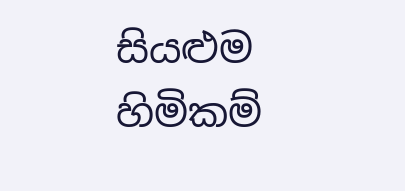සියළුම හිමිකම්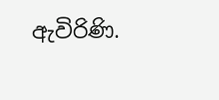ඇවිරිණි.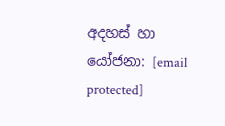අදහස් හා යෝජනා: [email protected]